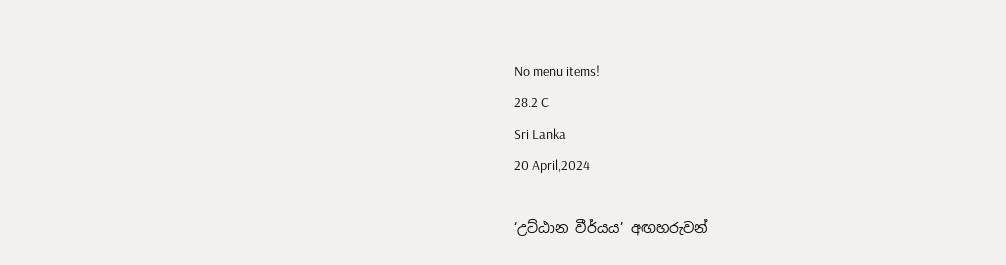No menu items!
28.2 C
Sri Lanka
20 April,2024

‘උට්ඨාන වීර්යය’ අඟහරුවන්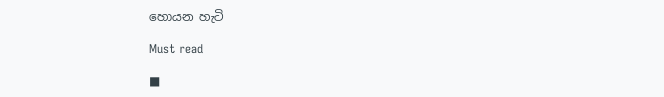හොයන හැටි

Must read

■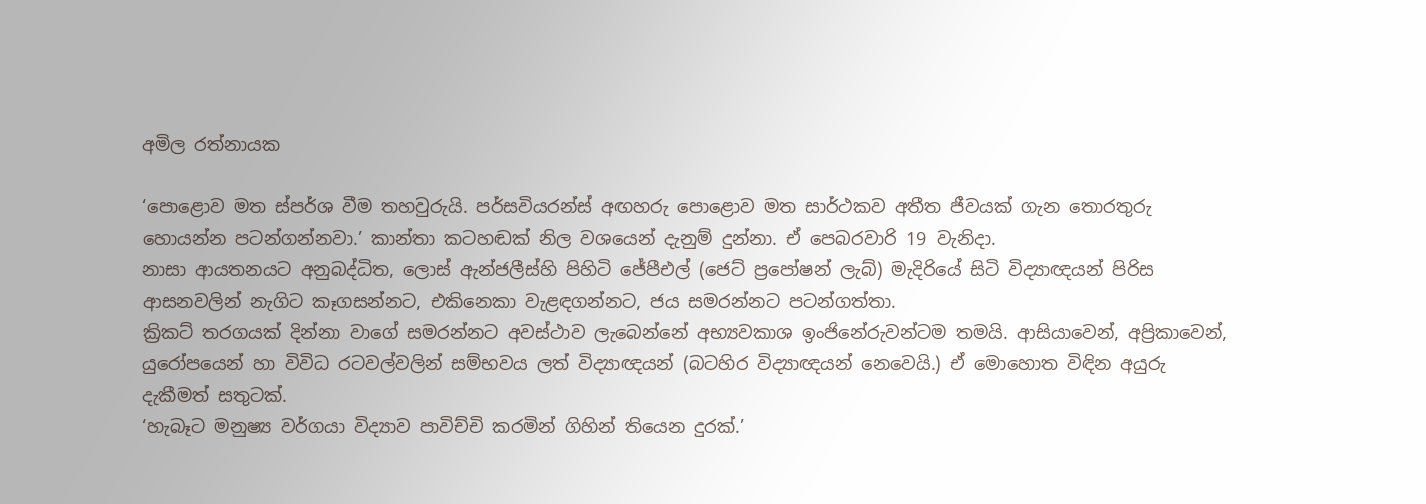අමිල රත්නායක

‘පොළොව මත ස්පර්ශ වීම තහවුරුයි. පර්සවියරන්ස් අඟහරු පොළොව මත සාර්ථකව අතීත ජීවයක් ගැන තොරතුරු හොයන්න පටන්ගන්නවා.’ කාන්තා කටහඬක් නිල වශයෙන් දැනුම් දුන්නා. ඒ පෙබරවාරි 19 වැනිදා.
නාසා ආයතනයට අනුබද්ධිත, ලොස් ඇන්ජලීස්හි පිහිටි ජේපීඑල් (ජෙට් ප්‍රපෝෂන් ලැබ්) මැදිරියේ සිටි විද්‍යාඥයන් පිරිස ආසනවලින් නැගිට කෑගසන්නට, එකිනෙකා වැළඳගන්නට, ජය සමරන්නට පටන්ගත්තා.
ක්‍රිකට් තරගයක් දින්නා වාගේ සමරන්නට අවස්ථාව ලැබෙන්නේ අභ්‍යවකාශ ඉංජිනේරුවන්ටම තමයි. ආසියාවෙන්, අප්‍රිකාවෙන්, යුරෝපයෙන් හා විවිධ රටවල්වලින් සම්භවය ලත් විද්‍යාඥයන් (බටහිර විද්‍යාඥයන් නෙවෙයි.) ඒ මොහොත විඳින අයුරු දැකීමත් සතුටක්.
‘හැබෑට මනුෂ්‍ය වර්ගයා විද්‍යාව පාවිච්චි කරමින් ගිහින් තියෙන දුරක්.’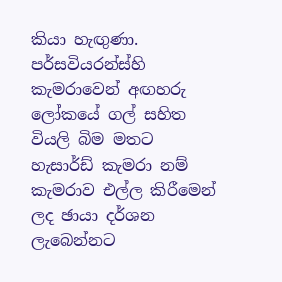කියා හැඟුණා.
පර්සවියරන්ස්හි කැමරාවෙන් අඟහරු ලෝකයේ ගල් සහිත වියලි බිම මතට හැසාර්ඩ් කැමරා නම් කැමරාව එල්ල කිරීමෙන් ලද ඡායා දර්ශන ලැබෙන්නට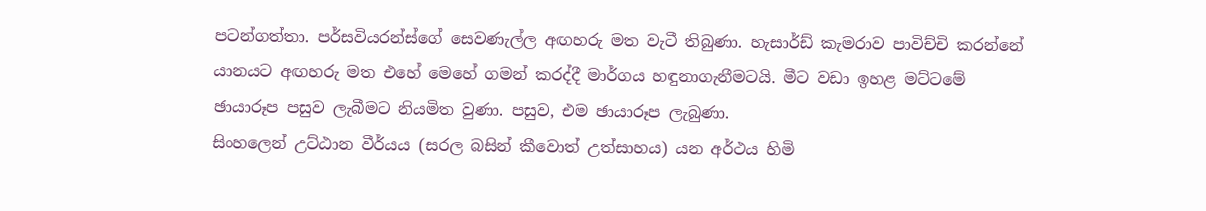පටන්ගත්තා. පර්සවියරන්ස්ගේ සෙවණැල්ල අඟහරු මත වැටී තිබුණා. හැසාර්ඩ් කැමරාව පාවිච්චි කරන්නේ යානයට අඟහරු මත එහේ මෙහේ ගමන් කරද්දී මාර්ගය හඳුනාගැනීමටයි. මීට වඩා ඉහළ මට්ටමේ ඡායාරූප පසුව ලැබීමට නියමිත වුණා. පසුව, එම ඡායාරූප ලැබුණා.
සිංහලෙන් උට්ඨාන වීර්යය (සරල බසින් කීවොත් උත්සාහය) යන අර්ථය හිමි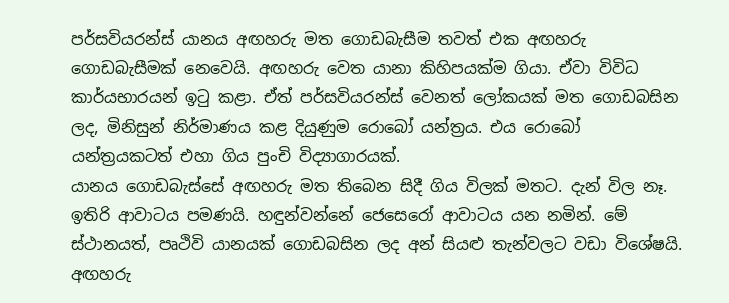පර්සවියරන්ස් යානය අඟහරු මත ගොඩබැසීම තවත් එක අඟහරු ගොඩබැසීමක් නෙවෙයි. අඟහරු වෙත යානා කිහිපයක්ම ගියා. ඒවා විවිධ කාර්යභාරයන් ඉටු කළා. ඒත් පර්සවියරන්ස් වෙනත් ලෝකයක් මත ගොඩබසින ලද, මිනිසුන් නිර්මාණය කළ දියුණුම රොබෝ යන්ත්‍රය. එය රොබෝ යන්ත්‍රයකටත් එහා ගිය පුංචි විද්‍යාගාරයක්.
යානය ගොඩබැස්සේ අඟහරු මත තිබෙන සිදී ගිය විලක් මතට. දැන් විල නෑ. ඉතිරි ආවාටය පමණයි. හඳුන්වන්නේ ජෙසෙරෝ ආවාටය යන නමින්. මේ ස්ථානයත්, පෘථිවි යානයක් ගොඩබසින ලද අන් සියළු තැන්වලට වඩා විශේෂයි. අඟහරු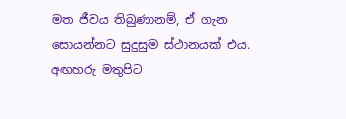මත ජීවය තිබුණානම්, ඒ ගැන සොයන්නට සුදුසුම ස්ථානයක් එය.
අඟහරු මතුපිට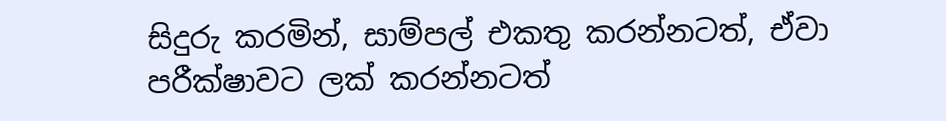සිදුරු කරමින්, සාම්පල් එකතු කරන්නටත්, ඒවා පරීක්ෂාවට ලක් කරන්නටත්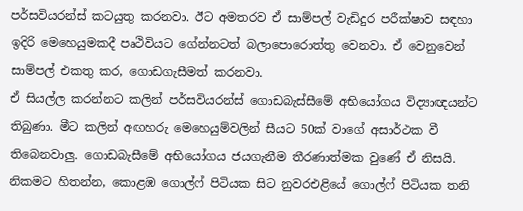පර්සවියරන්ස් කටයුතු කරනවා. ඊට අමතරව ඒ සාම්පල් වැඩිදුර පරීක්ෂාව සඳහා ඉදිරි මෙහෙයුමකදී පෘථිවියට ගේන්නටත් බලාපොරොත්තු වෙනවා. ඒ වෙනුවෙන් සාම්පල් එකතු කර, ගොඩගැසීමත් කරනවා.
ඒ සියල්ල කරන්නට කලින් පර්සවියරන්ස් ගොඩබැස්සීමේ අභියෝගය විද්‍යාඥයන්ට තිබුණා. මීට කලින් අඟහරු මෙහෙයුම්වලින් සීයට 50ක් වාගේ අසාර්ථක වී තිබෙනවාලු. ගොඩබැසීමේ අභියෝගය ජයගැනීම තීරණාත්මක වුණේ ඒ නිසයි.
නිකමට හිතන්න, කොළඹ ගොල්ෆ් පිටියක සිට නුවරඑළියේ ගොල්ෆ් පිටියක තනි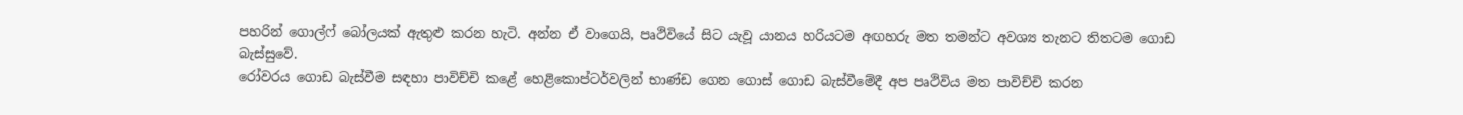පහරින් ගොල්ෆ් බෝලයක් ඇතුළු කරන හැටි. අන්න ඒ වාගෙයි, පෘථිවියේ සිට යැවූ යානය හරියටම අඟහරු මත තමන්ට අවශ්‍ය තැනට තිතටම ගොඩ බැස්සුවේ.
රෝවරය ගොඩ බැස්වීම සඳහා පාවිච්චි කළේ හෙළිකොප්ටර්වලින් භාණ්ඩ ගෙන ගොස් ගොඩ බැස්වීමේදී අප පෘථිවිය මත පාවිච්චි කරන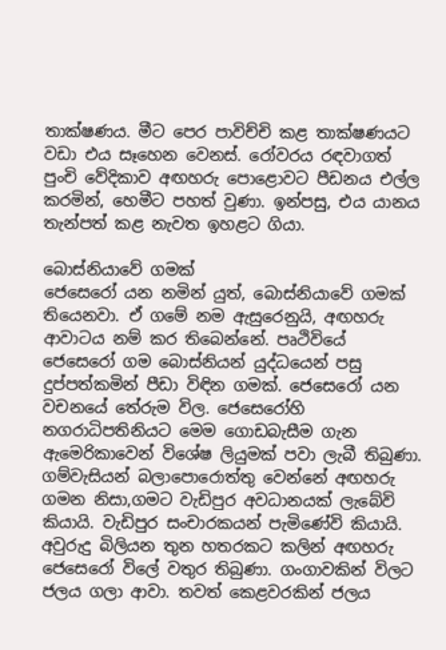තාක්ෂණය. මීට පෙර පාවිච්චි කළ තාක්ෂණයට වඩා එය සෑහෙන වෙනස්. රෝවරය රඳවාගත් පුංචි වේදිකාව අඟහරු පොළොවට පීඩනය එල්ල කරමින්, හෙමීට පහත් වුණා. ඉන්පසු, එය යානය තැන්පත් කළ නැවත ඉහළට ගියා.

බොස්නියාවේ ගමක්
ජෙසෙරෝ යන නමින් යුත්, බොස්නියාවේ ගමක් තියෙනවා. ඒ ගමේ නම ඇසුරෙනුයි, අඟහරු ආවාටය නම් කර තිබෙන්නේ. පෘථිවියේ ජෙසෙරෝ ගම බොස්නියන් යුද්ධයෙන් පසු දුප්පත්කමින් පීඩා විඳින ගමක්. ජෙසෙරෝ යන වචනයේ තේරුම විල. ජෙසෙරෝහි නගරාධිපතිනියට මෙම ගොඩබැසීම ගැන ඇමෙරිකාවෙන් විශේෂ ලියුමක් පවා ලැබී තිබුණා. ගම්වැසියන් බලාපොරොත්තු වෙන්නේ අඟහරු ගමන නිසා,ගමට වැඩිපුර අවධානයක් ලැබේවි කියායි. වැඩිපුර සංචාරකයන් පැමිණේවි කියායි.
අවුරුදු බිලියන තුන හතරකට කලින් අඟහරු ජෙසෙරෝ විලේ වතුර තිබුණා. ගංගාවකින් විලට ජලය ගලා ආවා. තවත් කෙළවරකින් ජලය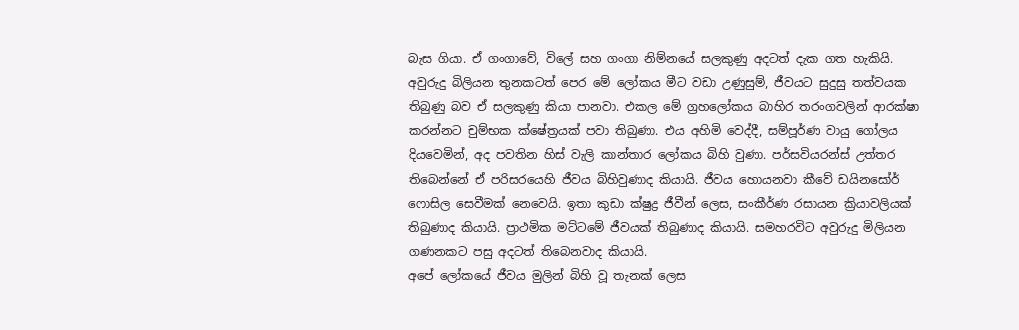බැස ගියා. ඒ ගංගාවේ, විලේ සහ ගංගා නිම්නයේ සලකුණු අදටත් දැක ගත හැකියි. අවුරුදු බිලියන තුනකටත් පෙර මේ ලෝකය මීට වඩා උණුසුම්, ජීවයට සුදුසු තත්වයක තිබුණු බව ඒ සලකුණු කියා පානවා. එකල මේ ග්‍රහලෝකය බාහිර තරංගවලින් ආරක්ෂා කරන්නට චුම්භක ක්ෂේත්‍රයක් පවා තිබුණා. එය අහිමි වෙද්දී, සම්පූර්ණ වායු ගෝලය දියවෙමින්, අද පවතින හිස් වැලි කාන්තාර ලෝකය බිහි වුණා. පර්සවියරන්ස් උත්තර තිබෙන්නේ ඒ පරිසරයෙහි ජීවය බිහිවුණාද කියායි. ජීවය හොයනවා කීවේ ඩයිනසෝර් ෆොසිල සෙවීමක් නෙවෙයි. ඉතා කුඩා ක්ෂුද්‍ර ජීවීන් ලෙස, සංකීර්ණ රසායන ක්‍රියාවලියක් තිබුණාද කියායි. ප්‍රාථමික මට්ටමේ ජීවයක් තිබුණාද කියායි. සමහරවිට අවුරුදු මිලියන ගණනකට පසු අදටත් තිබෙනවාද කියායි.
අපේ ලෝකයේ ජීවය මුලින් බිහි වූ තැනක් ලෙස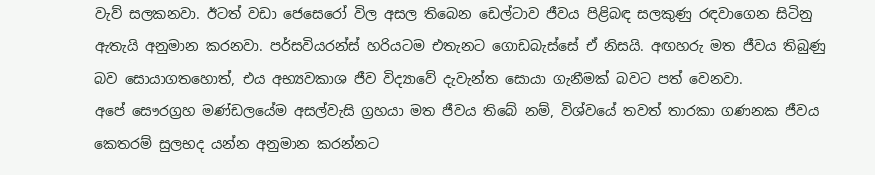වැව් සලකනවා. ඊටත් වඩා ජෙසෙරෝ විල අසල තිබෙන ඩෙල්ටාව ජීවය පිළිබඳ සලකුණු රඳවාගෙන සිටිනු ඇතැයි අනුමාන කරනවා. පර්සවියරන්ස් හරියටම එතැනට ගොඩබැස්සේ ඒ නිසයි. අඟහරු මත ජීවය තිබුණු බව සොයාගතහොත්, එය අභ්‍යවකාශ ජීව විද්‍යාවේ දැවැන්ත සොයා ගැනීමක් බවට පත් වෙනවා.
අපේ සෞරග්‍රහ මණ්ඩලයේම අසල්වැසි ග්‍රහයා මත ජීවය තිබේ නම්, විශ්වයේ තවත් තාරකා ගණනක ජීවය කෙතරම් සුලභද යන්න අනුමාන කරන්නට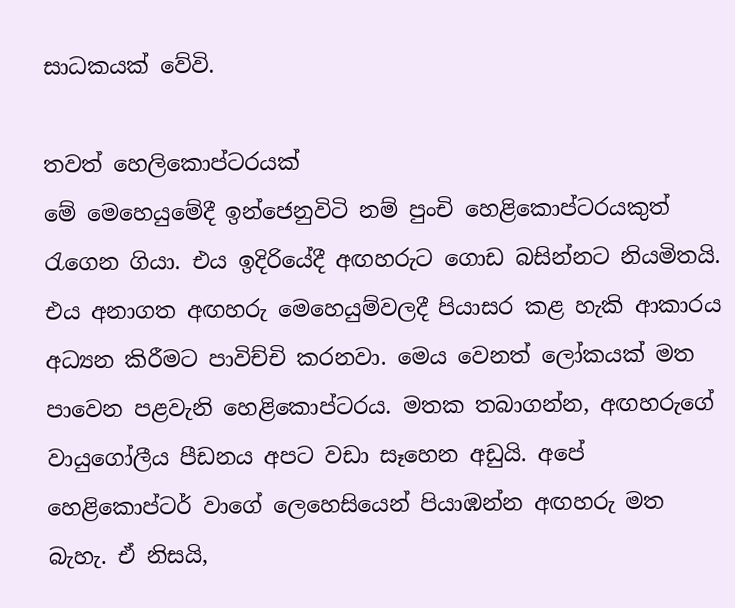සාධකයක් වේවි.

තවත් හෙලිකොප්ටරයක්
මේ මෙහෙයුමේදී ඉන්ජෙනුවිටි නම් පුංචි හෙළිකොප්ටරයකුත් රැගෙන ගියා. එය ඉදිරියේදී අඟහරුට ගොඩ බසින්නට නියමිතයි. එය අනාගත අඟහරු මෙහෙයුම්වලදී පියාසර කළ හැකි ආකාරය අධ්‍යන කිරීමට පාවිච්චි කරනවා. මෙය වෙනත් ලෝකයක් මත පාවෙන පළවැනි හෙළිකොප්ටරය. මතක තබාගන්න, අඟහරුගේ වායුගෝලීය පීඩනය අපට වඩා සෑහෙන අඩුයි. අපේ හෙළිකොප්ටර් වාගේ ලෙහෙසියෙන් පියාඹන්න අඟහරු මත බැහැ. ඒ නිසයි,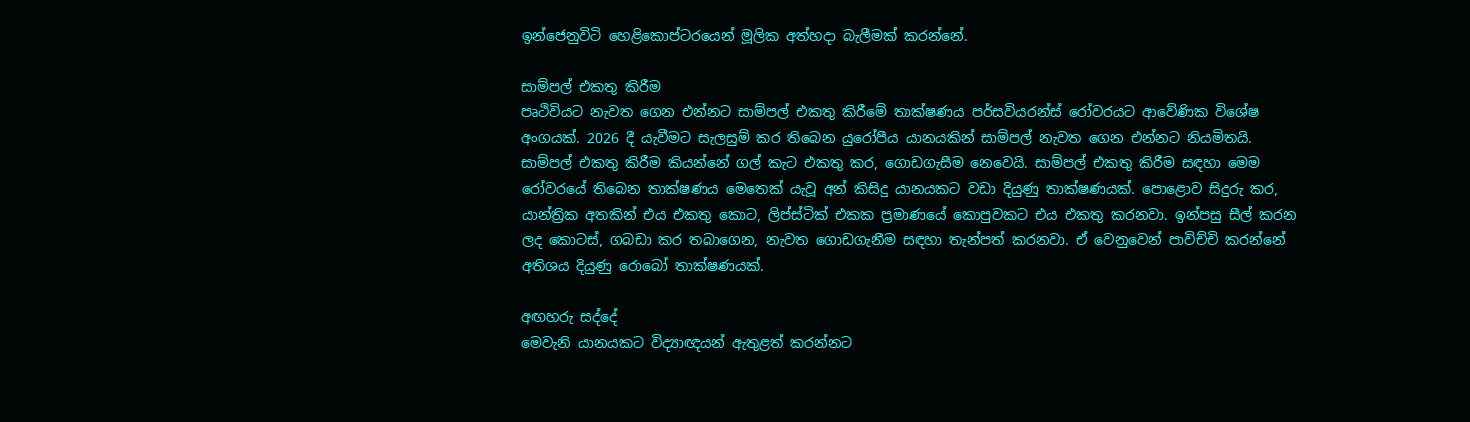ඉන්ජෙනුවිටි හෙළිකොප්ටරයෙන් මූලික අත්හදා බැලීමක් කරන්නේ.

සාම්පල් එකතු කිරීම
පෘථිවියට නැවත ගෙන එන්නට සාම්පල් එකතු කිරීමේ තාක්ෂණය පර්සවියරන්ස් රෝවරයට ආවේණික විශේෂ අංගයක්. 2026 දී යැවීමට සැලසුම් කර තිබෙන යුරෝපීය යානයකින් සාම්පල් නැවත ගෙන එන්නට නියමිතයි.
සාම්පල් එකතු කිරීම කියන්නේ ගල් කැට එකතු කර, ගොඩගැසීම නෙවෙයි. සාම්පල් එකතු කිරීම සඳහා මෙම රෝවරයේ තිබෙන තාක්ෂණය මෙතෙක් යැවූ අන් කිසිදු යානයකට වඩා දියුණු තාක්ෂණයක්. පොළොව සිදුරු කර, යාන්ත්‍රික අතකින් එය එකතු කොට, ලිප්ස්ටික් එකක ප්‍රමාණයේ කොපුවකට එය එකතු කරනවා. ඉන්පසු සීල් කරන ලද කොටස්, ගබඩා කර තබාගෙන, නැවත ගොඩගැනීම සඳහා තැන්පත් කරනවා. ඒ වෙනුවෙන් පාවිච්චි කරන්නේ අතිශය දියුණු රොබෝ තාක්ෂණයක්.

අඟහරු සද්දේ
මෙවැනි යානයකට විද්‍යාඥයන් ඇතුළත් කරන්නට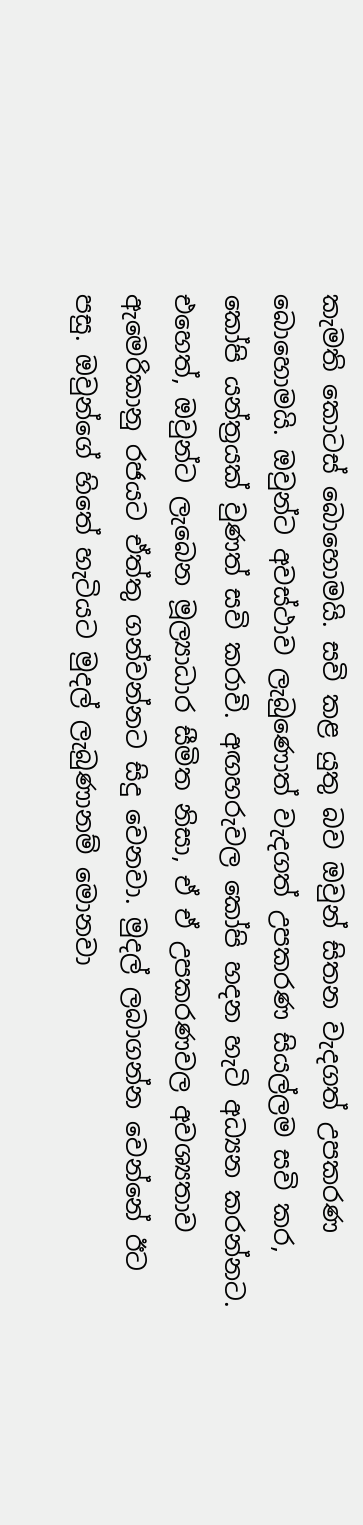කැමති කොටස් බොහොමයි. සවි කළ යුතු බව ඔවුන් සිතන වැදගත් උපකරණ බොහොමයි. ඔවුන්ට අවස්ථාව ලැබුණොත් වැදගත් උපකරණ සියල්ලම සවි කර, කෝපි යන්ත්‍රයක් වුණත් සවි කරාවි. අඟහරුවල කෝපි හදන හැටි අධ්‍යන කරන්නට.
එහෙත්, ඔවුන්ට ලැබෙන මූල්‍යාධාර සීමිත නිසා, ඒ ඒ උපකරණවල අවශ්‍යතාව ඇමෙරිකානු රජයට ඒත්තු ගන්වන්නට සිදු වෙනවා. මුදල් ලබාගන්න වෙන්නේ ඊට පසු. ඔවුන්ගේ හිතේ හැටියට මුදල් ලැබුණානම් මොනවා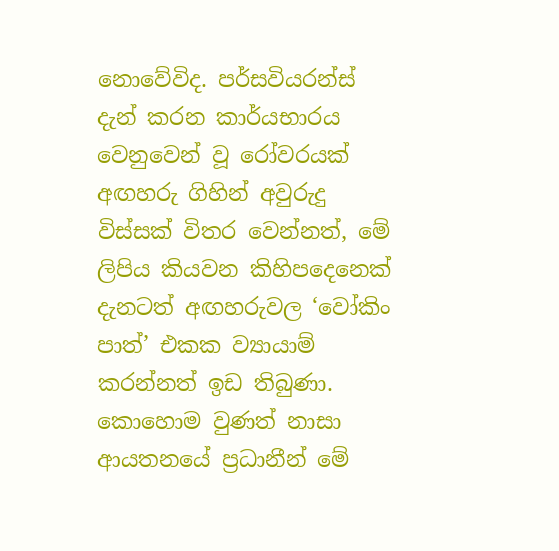නොවේවිද. පර්සවියරන්ස් දැන් කරන කාර්යභාරය වෙනුවෙන් වූ රෝවරයක් අඟහරු ගිහින් අවුරුදු විස්සක් විතර වෙන්නත්, මේ ලිපිය කියවන කිහිපදෙනෙක් දැනටත් අඟහරුවල ‘වෝකිං පාත්’ එකක ව්‍යායාම් කරන්නත් ඉඩ තිබුණා.
කොහොම වුණත් නාසා ආයතනයේ ප්‍රධානීන් මේ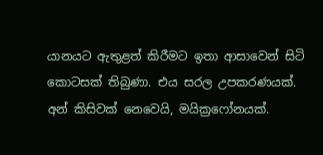යානයට ඇතුළත් කිරීමට ඉතා ආසාවෙන් සිටි කොටසක් තිබුණා. එය සරල උපකරණයක්. අන් කිසිවක් නෙවෙයි, මයික්‍රෆෝනයක්.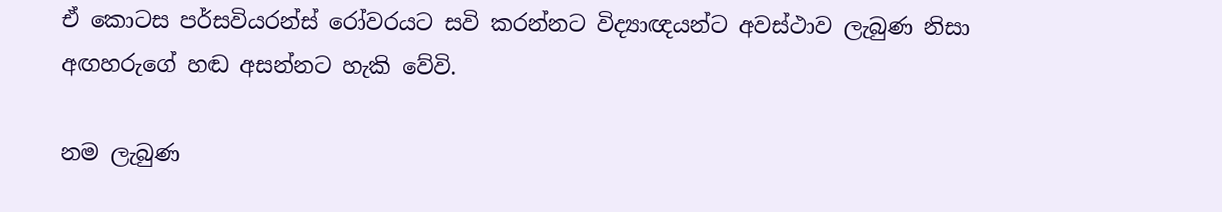ඒ කොටස පර්සවියරන්ස් රෝවරයට සවි කරන්නට විද්‍යාඥයන්ට අවස්ථාව ලැබුණ නිසා අඟහරුගේ හඬ අසන්නට හැකි වේවි.

නම ලැබුණ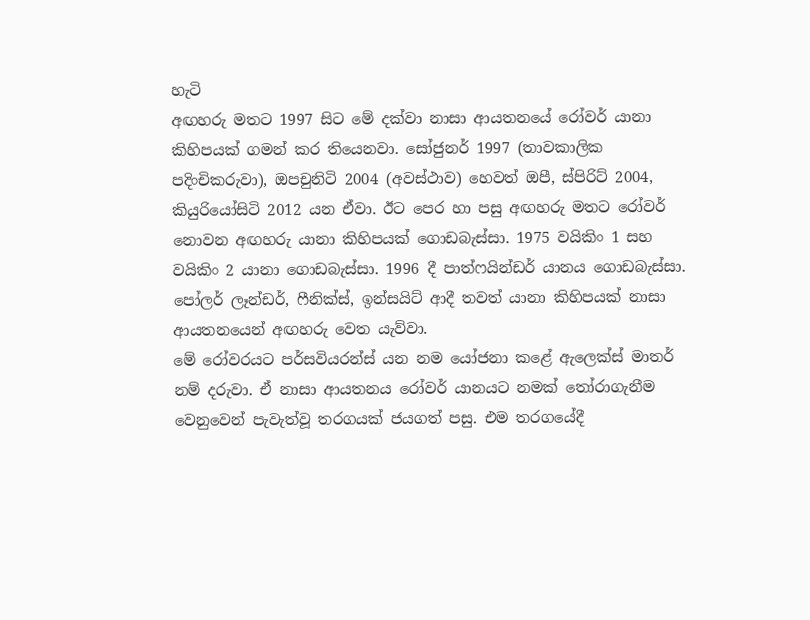හැටි
අඟහරු මතට 1997 සිට මේ දක්වා නාසා ආයතනයේ රෝවර් යානා කිහිපයක් ගමන් කර තියෙනවා. සෝජුනර් 1997 (තාවකාලික පදිංචිකරුවා), ඔපචුනිටි 2004 (අවස්ථාව) හෙවත් ඔපී, ස්පිරිට් 2004, කියුරියෝසිටි 2012 යන ඒවා. ඊට පෙර හා පසු අඟහරු මතට රෝවර් නොවන අඟහරු යානා කිහිපයක් ගොඩබැස්සා. 1975 වයිකිං 1 සහ වයිකිං 2 යානා ගොඩබැස්සා. 1996 දී පාත්ෆයින්ඩර් යානය ගොඩබැස්සා. පෝලර් ලෑන්ඩර්, ෆීනික්ස්, ඉන්සයිට් ආදී තවත් යානා කිහිපයක් නාසා ආයතනයෙන් අඟහරු වෙත යැව්වා.
මේ රෝවරයට පර්සවියරන්ස් යන නම යෝජනා කළේ ඇලෙක්ස් මාතර් නම් දරුවා. ඒ නාසා ආයතනය රෝවර් යානයට නමක් තෝරාගැනීම වෙනුවෙන් පැවැත්වූ තරගයක් ජයගත් පසු. එම තරගයේදී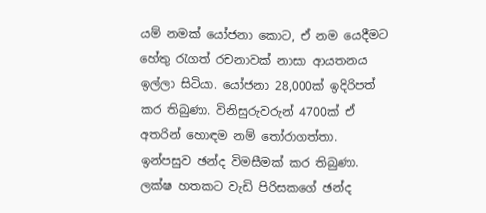යම් නමක් යෝජනා කොට, ඒ නම යෙදීමට හේතු රැගත් රචනාවක් නාසා ආයතනය ඉල්ලා සිටියා. යෝජනා 28,000ක් ඉදිරිපත් කර තිබුණා. විනිසුරුවරුන් 4700ක් ඒ අතරින් හොඳම නම් තෝරාගත්තා. ඉන්පසුව ඡන්ද විමසීමක් කර තිබුණා. ලක්ෂ හතකට වැඩි පිරිසකගේ ඡන්ද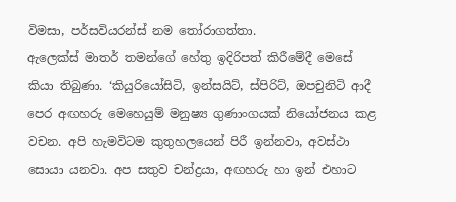විමසා, පර්සවියරන්ස් නම තෝරාගත්තා.
ඇලෙක්ස් මාතර් තමන්ගේ හේතු ඉදිරිපත් කිරීමේදී මෙසේ කියා තිබුණා. ‘කියුරියෝසිටි, ඉන්සයිට්, ස්පිරිට්, ඔපචුනිටි ආදී පෙර අඟහරු මෙහෙයුම් මනුෂ්‍ය ගුණාංගයක් නියෝජනය කළ වචන. අපි හැමවිටම කුතුහලයෙන් පිරී ඉන්නවා, අවස්ථා සොයා යනවා. අප සතුව චන්ද්‍රයා, අඟහරු හා ඉන් එහාට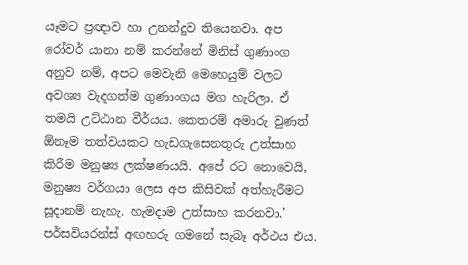යෑමට ප්‍රඥාව හා උනන්දුව තියෙනවා. අප රෝවර් යානා නම් කරන්නේ මිනිස් ගුණාංග අනුව නම්, අපට මෙවැනි මෙහෙයුම් වලට අවශ්‍ය වැදගත්ම ගුණාංගය මග හැරිලා. ඒ තමයි උට්ඨාන වීර්යය. කෙතරම් අමාරු වුණත් ඕනෑම තත්වයකට හැඩගැසෙනතුරු උත්සාහ කිරීම මනුෂ්‍ය ලක්ෂණයයි. අපේ රට නොවෙයි, මනුෂ්‍ය වර්ගයා ලෙස අප කිසිවක් අත්හැරීමට සූදානම් නැහැ. හැමදාම උත්සාහ කරනවා.’
පර්සවියරන්ස් අඟහරු ගමනේ සැබෑ අර්ථය එය.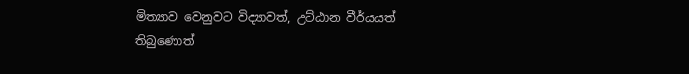මිත්‍යාව වෙනුවට විද්‍යාවත්, උට්ඨාන වීර්යයත් තිබුණොත්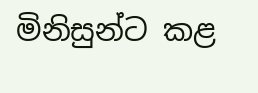මිනිසුන්ට කළ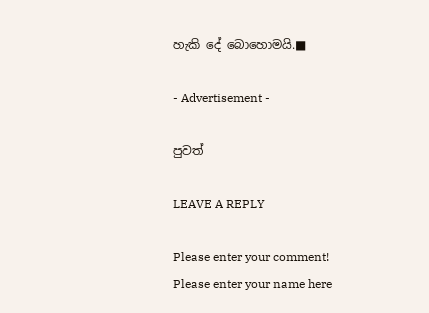හැකි දේ බොහොමයි.■

- Advertisement -

පුවත්

LEAVE A REPLY

Please enter your comment!
Please enter your name here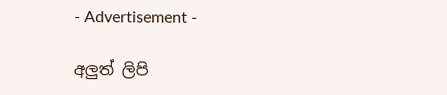- Advertisement -

අලුත් ලිපි